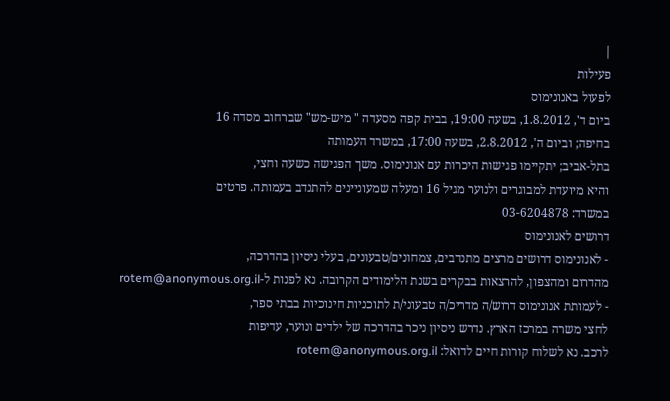|
פעילות
לפעול באנונימוס
ביום ד', 1.8.2012, בשעה 19:00, בבית קפה מסעדה " מיש-מש" שברחוב מסדה 16
בחיפה; וביום ה', 2.8.2012, בשעה 17:00, במשרד העמותה
בתל-אביב; יתקיימו פגישות היכרות עם אנונימוס. משך הפגישה כשעה וחצי,
והיא מיועדת למבוגרים ולנוער מגיל 16 ומעלה שמעוניינים להתנדב בעמותה. פרטים
במשרד: 03-6204878
דרושים לאנונימוס
- לאנונימוס דרושים מרצים מתנדבים, צמחונים/טבעונים, בעלי ניסיון בהדרכה,
מהדרום ומהצפון, להרצאות בבקרים בשנת הלימודים הקרובה. נא לפנות ל-rotem@anonymous.org.il
- לעמותת אנונימוס דרוש/ה מדריכ/ה טבעוני/ת לתוכניות חינוכיות בבתי ספר,
לחצי משרה במרכז הארץ. נדרש ניסיון ניכר בהדרכה של ילדים ונוער, עדיפות
לרכב. נא לשלוח קורות חיים לדואל: rotem@anonymous.org.il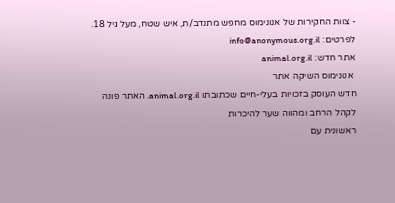- צוות החקירות של אנונימוס מחפש מתנדב/ת, איש שטח, מעל גיל 18.
לפרטים: info@anonymous.org.il
אתר חדש: animal.org.il
 אנונימוס השיקה אתר
חדש העוסק בזכויות בעלי-חיים שכתובתו animal.org.il. האתר פונה לקהל הרחב ומהווה שער להיכרות
ראשונית עם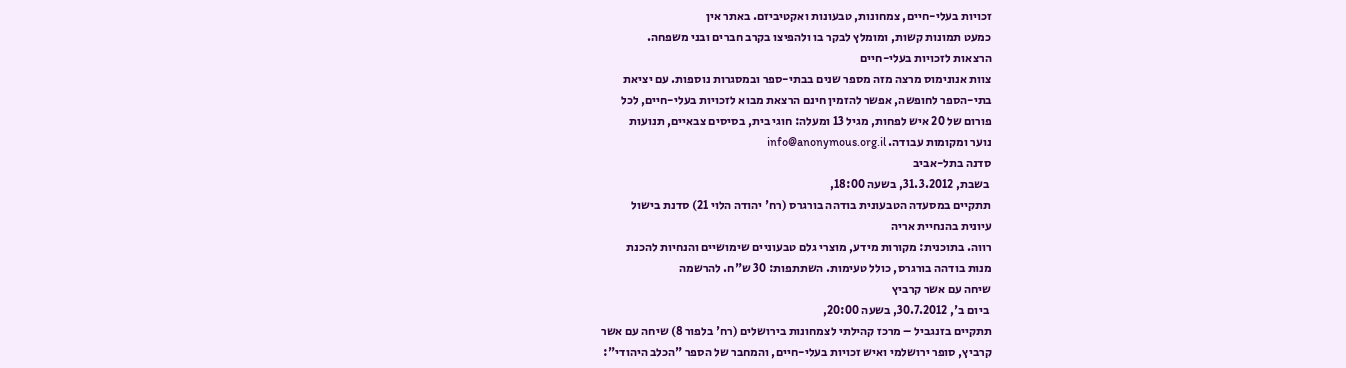זכויות בעלי-חיים, צמחונות, טבעונות ואקטיביזם. באתר אין
כמעט תמונות קשות, ומומלץ לבקר בו ולהפיצו בקרב חברים ובני משפחה.
הרצאות לזכויות בעלי-חיים
צוות אנונימוס מרצה מזה מספר שנים בבתי-ספר ובמסגרות נוספות. עם יציאת
בתי-הספר לחופשה, אפשר להזמין חינם הרצאת מבוא לזכויות בעלי-חיים, לכל
פורום של 20 איש לפחות, מגיל 13 ומעלה: חוגי בית, בסיסים צבאיים, תנועות
נוער ומקומות עבודה. info@anonymous.org.il
סדנה בתל-אביב
 בשבת, 31.3.2012, בשעה 18:00,
תתקיים במסעדה הטבעונית בודהה בורגרס (רח' יהודה הלוי 21) סדנת בישול
עיונית בהנחיית אריה
רווה. בתוכנית: מקורות מידע, מוצרי גלם טבעוניים שימושיים והנחיות להכנת
מנות בודהה בורגרס, כולל טעימות. השתתפות: 30 ש"ח. להרשמה
שיחה עם אשר קרביץ
 ביום ב', 30.7.2012, בשעה 20:00,
תתקיים בזנגביל – מרכז קהילתי לצמחונות בירושלים (רח' בלפור 8) שיחה עם אשר
קרביץ, סופר ירושלמי ואיש זכויות בעלי-חיים, והמחבר של הספר "הכלב היהודי":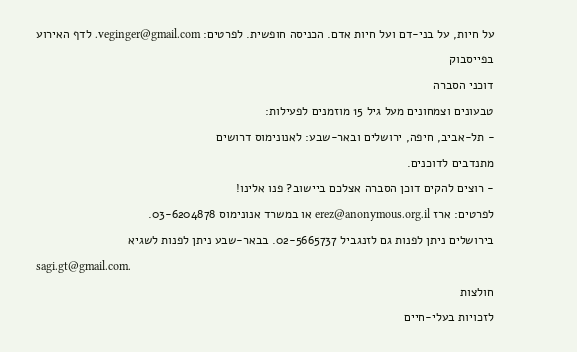על חיות, על בני-דם ועל חיות אדם. הכניסה חופשית. לפרטים: veginger@gmail.com. לדף האירוע
בפייסבוק
דוכני הסברה
טבעונים וצמחונים מעל גיל 15 מוזמנים לפעילות:
- תל-אביב, חיפה, ירושלים ובאר-שבע: לאנונימוס דרושים
מתנדבים לדוכנים.
- רוצים להקים דוכן הסברה אצלכם ביישוב? פנו אלינו!
לפרטים: ארז erez@anonymous.org.il או במשרד אנונימוס 03-6204878.
בירושלים ניתן לפנות גם לזנגביל 02-5665737. בבאר-שבע ניתן לפנות לשגיא
sagi.gt@gmail.com.
חולצות
לזכויות בעלי-חיים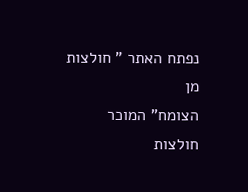נפתח האתר " חולצות מן
הצומח" המוכר חולצות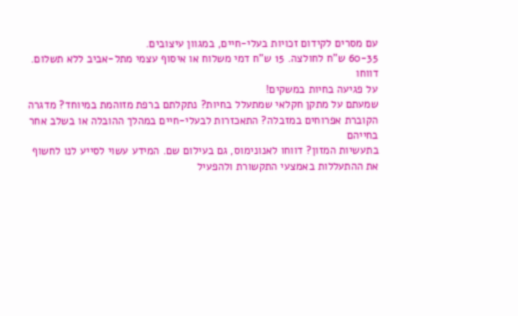עם מסרים לקידום זכויות בעלי-חיים, במגוון עיצובים.
60-35 ש"ח לחולצה. 15 ש"ח דמי משלוח או איסוף עצמי מתל-אביב ללא תשלום.
דווחו
על פגיעה בחיות במשקים!
שמעתם על מתקן חקלאי שמתעלל בחיות? נתקלתם ברפת מזוהמת במיוחד? מדגרה
הקוברת אפרוחים במזבלה? התאכזרות לבעלי-חיים במהלך ההובלה או בשלב אחר בחייהם
בתעשיות המזון? דווחו לאנונימוס, גם בעילום שם. המידע עשוי לסייע לנו לחשוף
את ההתעללות באמצעי התקשורת ולהפעיל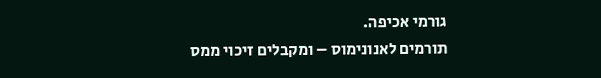גורמי אכיפה.
תורמים לאנונימוס – ומקבלים זיכוי ממס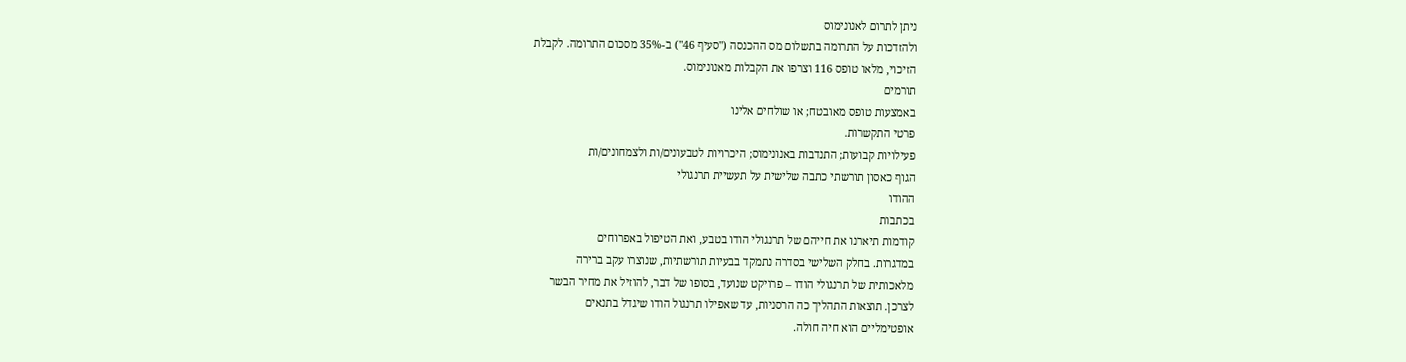ניתן לתרום לאנונימוס
ולהזדכות על התרומה בתשלום מס ההכנסה ("סעיף 46") ב-35% מסכום התרומה. לקבלת
הזיכוי, מלאו טופס 116 וצרפו את הקבלות מאנונימוס.
תורמים
באמצעות טופס מאובטח; או שולחים אלינו
פרטי התקשרות.
פעילויות קבועות; התנדבות באנונימוס; היכרויות לטבעונים/ות ולצמחונים/ות
הגוף כאסון תורשתי כתבה שלישית על תעשיית תרנגולי
ההודו
בכתבות
קודמות תיארנו את חייהם של תרנגולי הודו בטבע, ואת הטיפול באפרוחים
במדגרות. בחלק השלישי בסדרה נתמקד בבעיות תורשתיות, שנוצרו עקב ברירה
מלאכותית של תרנגולי הודו – פרויקט שנועד, בסופו של דבר, להוזיל את מחיר הבשר
לצרכן. תוצאות התהליך כה הרסניות, עד שאפילו תרנגול הודו שיגדל בתנאים
אופטימליים הוא חיה חולה.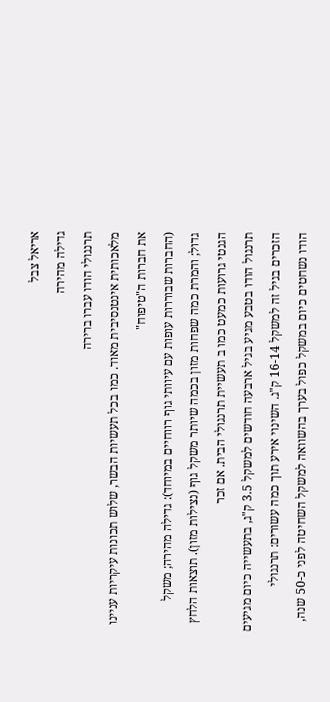אריאל צבל
גדילה מהירה
תרנגולי הודו עברו ברירה
מלאכותית אינטנסיבית מאוד. כמו בכל תעשיות הבשר, שלוש תכונות עיקריות עניינו
את חברות ה"טיפוח"
(החברות שבוררות עופות עם עיוותי גוף רווחיים במיוחד): גדילה מהירה; משקל
גדול; והמרת כמה שפחות מזון בכמה שיותר משקל גוף (נצילות מזון). תוצאות הלחץ
הגנטי גרועות כמעט כמו ב תעשיית תרנגולי הבית. אם זכר
תרנגול הודו בטבע מגיע בגיל ארבעה חודשים למשקל 3.5 ק"ג, בתעשייה כיום מגיעים
הזכרים בגיל זה למשקל 16-14 ק"ג. השינוי אירע תוך כמה עשורים: תרנגולי
הודו נשחטים כיום במשקל כפול בערך בהשוואה למשקל השחיטה לפני כ-50 שנה,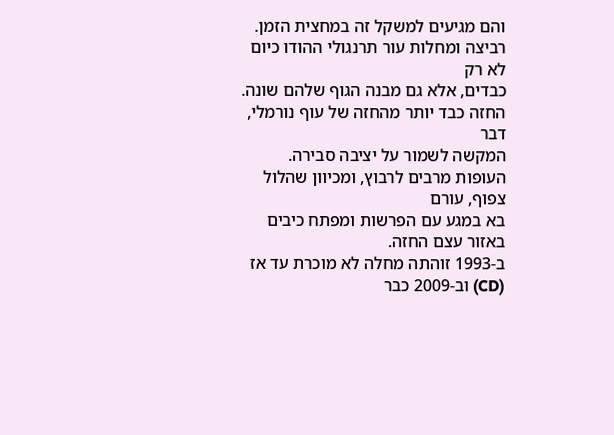והם מגיעים למשקל זה במחצית הזמן.
רביצה ומחלות עור תרנגולי ההודו כיום לא רק
כבדים, אלא גם מבנה הגוף שלהם שונה. החזה כבד יותר מהחזה של עוף נורמלי, דבר
המקשה לשמור על יציבה סבירה. העופות מרבים לרבוץ, ומכיוון שהלול צפוף, עורם
בא במגע עם הפרשות ומפתח כיבים באזור עצם החזה.
ב-1993 זוהתה מחלה לא מוכרת עד אז (CD) וב-2009 כבר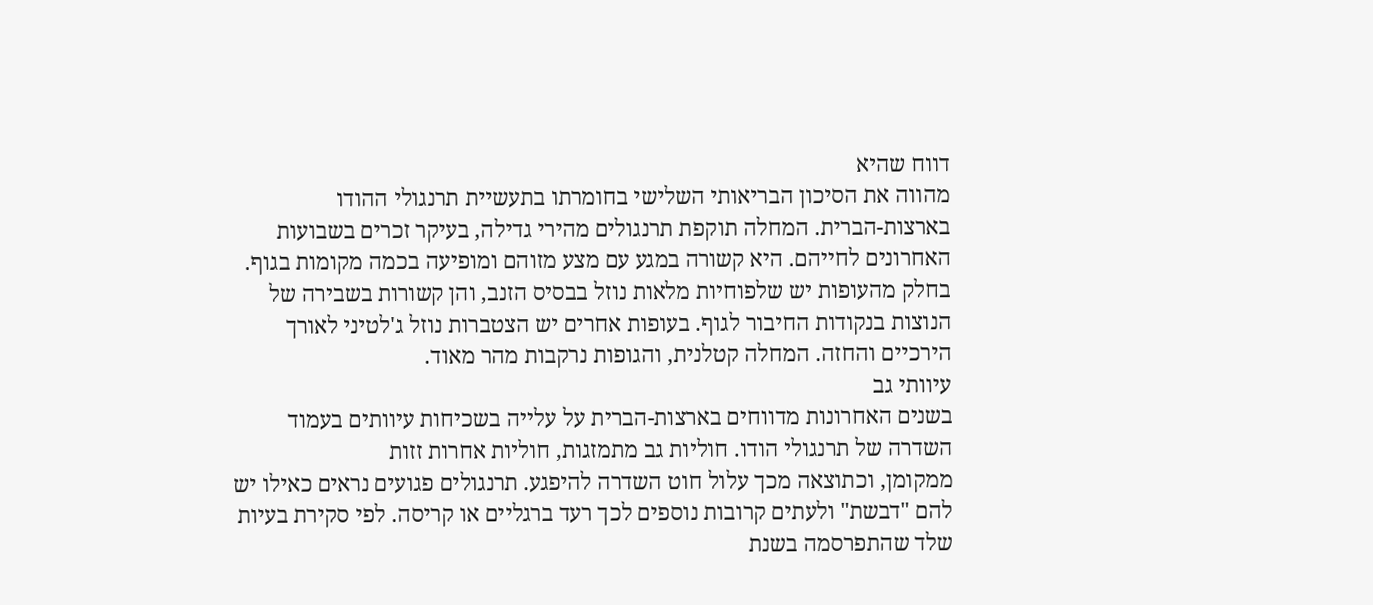דווח שהיא
מהווה את הסיכון הבריאותי השלישי בחומרתו בתעשיית תרנגולי ההודו
בארצות-הברית. המחלה תוקפת תרנגולים מהירי גדילה, בעיקר זכרים בשבועות
האחרונים לחייהם. היא קשורה במגע עם מצע מזוהם ומופיעה בכמה מקומות בגוף.
בחלק מהעופות יש שלפוחיות מלאות נוזל בבסיס הזנב, והן קשורות בשבירה של
הנוצות בנקודות החיבור לגוף. בעופות אחרים יש הצטברות נוזל ג'לטיני לאורך
הירכיים והחזה. המחלה קטלנית, והגופות נרקבות מהר מאוד.
עיוותי גב
בשנים האחרונות מדווחים בארצות-הברית על עלייה בשכיחות עיוותים בעמוד
השדרה של תרנגולי הודו. חוליות גב מתמזגות, חוליות אחרות זזות
ממקומן, וכתוצאה מכך עלול חוט השדרה להיפגע. תרנגולים פגועים נראים כאילו יש
להם "דבשת" ולעתים קרובות נוספים לכך רעד ברגליים או קריסה. לפי סקירת בעיות
שלד שהתפרסמה בשנת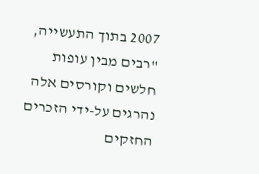2007 בתוך התעשייה, "רבים מבין עופות חלשים וקורסים אלה
נהרגים על-ידי הזכרים החזקים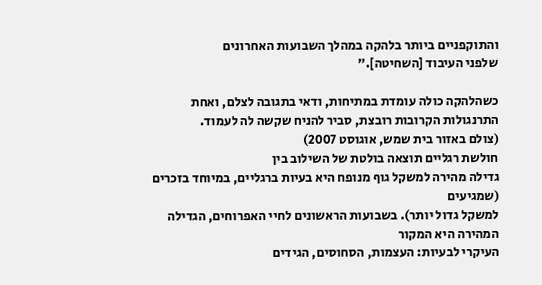והתוקפניים ביותר בלהקה במהלך השבועות האחרונים
שלפני העיבוד [השחיטה]."

כשהלהקה כולה עומדת במתיחות, ודאי בתגובה לצלם, ואחת
התרנגולות הקרובות רובצת, סביר להניח שקשה לה לעמוד.
(צולם באזור בית שמש, אוגוסט 2007)
חולשת רגליים תוצאה בולטת של השילוב בין
גדילה מהירה למשקל גוף מנופח היא בעיות ברגליים, במיוחד בזכרים (שמגיעים
למשקל גדול יותר). בשבועות הראשונים לחיי האפרוחים, הגדילה המהירה היא המקור
העיקרי לבעיות: העצמות, הסחוסים, הגידים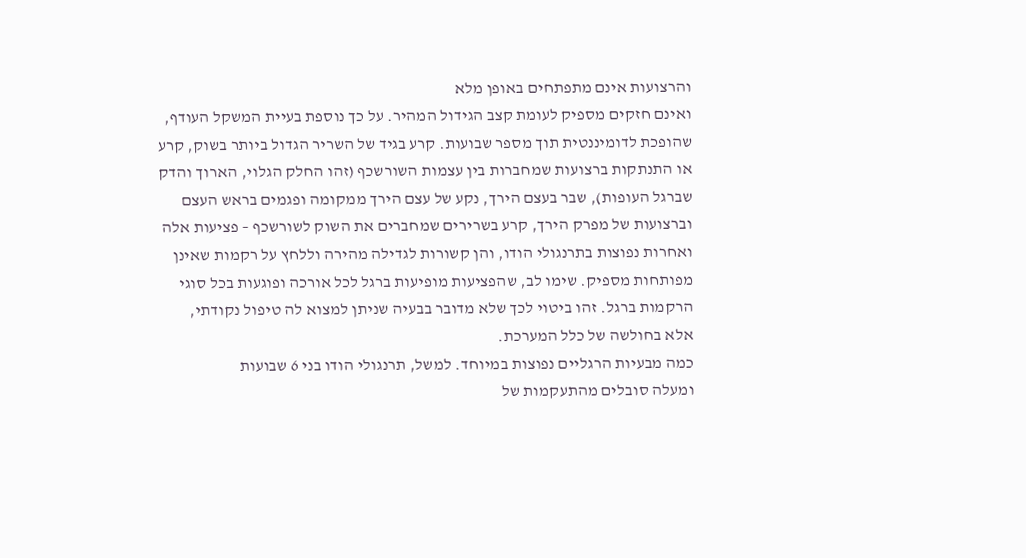והרצועות אינם מתפתחים באופן מלא
ואינם חזקים מספיק לעומת קצב הגידול המהיר. על כך נוספת בעיית המשקל העודף,
שהופכת לדומיננטית תוך מספר שבועות. קרע בגיד של השריר הגדול ביותר בשוק, קרע
או התנתקות ברצועות שמחברות בין עצמות השורשכף (זהו החלק הגלוי, הארוך והדק
שברגל העופות), שבר בעצם הירך, נקע של עצם הירך ממקומה ופגמים בראש העצם
וברצועות של מפרק הירך, קרע בשרירים שמחברים את השוק לשורשכף – פציעות אלה
ואחרות נפוצות בתרנגולי הודו, והן קשורות לגדילה מהירה וללחץ על רקמות שאינן
מפותחות מספיק. שימו לב, שהפציעות מופיעות ברגל לכל אורכה ופוגעות בכל סוגי
הרקמות ברגל. זהו ביטוי לכך שלא מדובר בבעיה שניתן למצוא לה טיפול נקודתי,
אלא בחולשה של כלל המערכת.
כמה מבעיות הרגליים נפוצות במיוחד. למשל, תרנגולי הודו בני 6 שבועות
ומעלה סובלים מהתעקמות של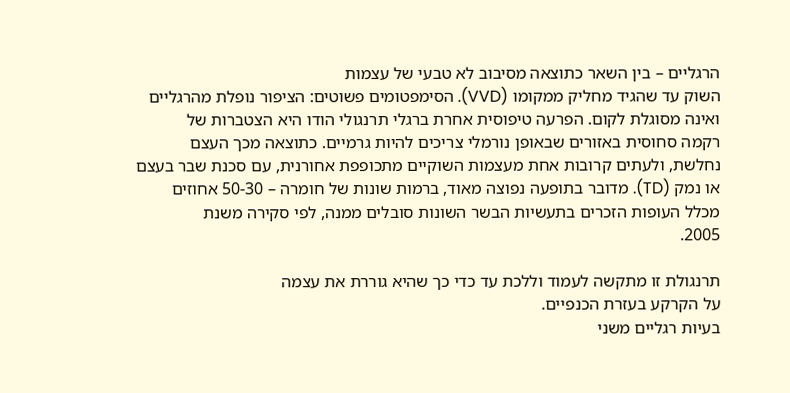הרגליים – בין השאר כתוצאה מסיבוב לא טבעי של עצמות
השוק עד שהגיד מחליק ממקומו (VVD). הסימפטומים פשוטים: הציפור נופלת מהרגליים
ואינה מסוגלת לקום. הפרעה טיפוסית אחרת ברגלי תרנגולי הודו היא הצטברות של
רקמה סחוסית באזורים שבאופן נורמלי צריכים להיות גרמיים. כתוצאה מכך העצם
נחלשת, ולעתים קרובות אחת מעצמות השוקיים מתכופפת אחורנית, עם סכנת שבר בעצם
או נמק (TD). מדובר בתופעה נפוצה מאוד, ברמות שונות של חומרה – 50-30 אחוזים
מכלל העופות הזכרים בתעשיות הבשר השונות סובלים ממנה, לפי סקירה משנת
2005.

תרנגולת זו מתקשה לעמוד וללכת עד כדי כך שהיא גוררת את עצמה
על הקרקע בעזרת הכנפיים.
בעיות רגליים משני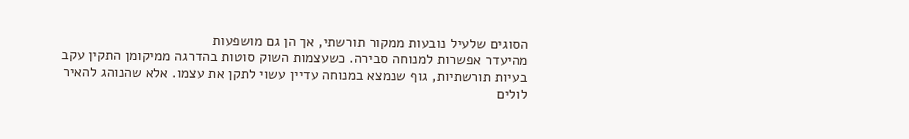הסוגים שלעיל נובעות ממקור תורשתי, אך הן גם מושפעות
מהיעדר אפשרות למנוחה סבירה. כשעצמות השוק סוטות בהדרגה ממיקומן התקין עקב
בעיות תורשתיות, גוף שנמצא במנוחה עדיין עשוי לתקן את עצמו. אלא שהנוהג להאיר
לולים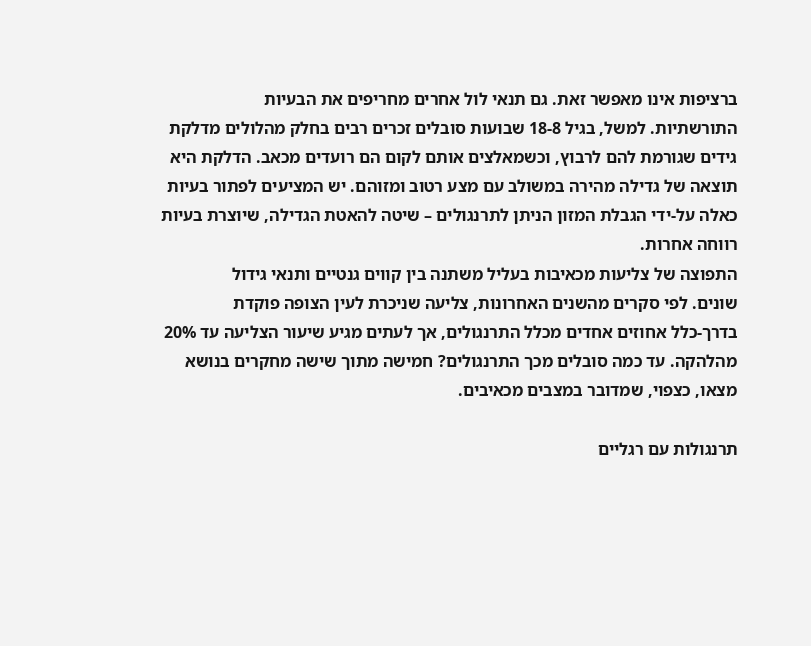ברציפות אינו מאפשר זאת. גם תנאי לול אחרים מחריפים את הבעיות
התורשתיות. למשל, בגיל 18-8 שבועות סובלים זכרים רבים בחלק מהלולים מדלקת
גידים שגורמת להם לרבוץ, וכשמאלצים אותם לקום הם רועדים מכאב. הדלקת היא
תוצאה של גדילה מהירה במשולב עם מצע רטוב ומזוהם. יש המציעים לפתור בעיות
כאלה על-ידי הגבלת המזון הניתן לתרנגולים – שיטה להאטת הגדילה, שיוצרת בעיות
רווחה אחרות.
התפוצה של צליעות מכאיבות בעליל משתנה בין קווים גנטיים ותנאי גידול
שונים. לפי סקרים מהשנים האחרונות, צליעה שניכרת לעין הצופה פוקדת
בדרך-כלל אחוזים אחדים מכלל התרנגולים, אך לעתים מגיע שיעור הצליעה עד 20%
מהלהקה. עד כמה סובלים מכך התרנגולים? חמישה מתוך שישה מחקרים בנושא
מצאו, כצפוי, שמדובר במצבים מכאיבים.

תרנגולות עם רגליים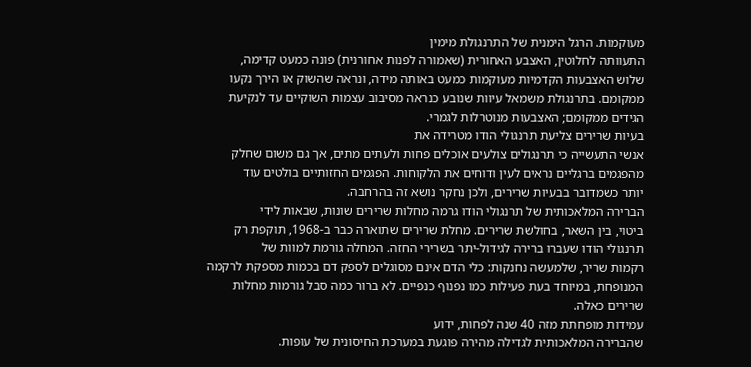מעוקמות. הרגל הימנית של התרנגולת מימין
התעוותה לחלוטין, האצבע האחורית (שאמורה לפנות אחורנית) פונה כמעט קדימה,
שלוש האצבעות הקדמיות מעוקמות כמעט באותה מידה, ונראה שהשוק או הירך נקעו
ממקומם. בתרנגולת משמאל עיוות שנובע כנראה מסיבוב עצמות השוקיים עד לנקיעת
הגידים ממקומם; האצבעות מנוטרלות לגמרי.
בעיות שרירים צליעת תרנגולי הודו מטרידה את
אנשי התעשייה כי תרנגולים צולעים אוכלים פחות ולעתים מתים, אך גם משום שחלק
מהפגמים ברגליים נראים לעין ודוחים את הלקוחות. הפגמים החזותיים בולטים עוד
יותר כשמדובר בבעיות שרירים, ולכן נחקר נושא זה בהרחבה.
הברירה המלאכותית של תרנגולי הודו גרמה מחלות שרירים שונות, שבאות לידי
ביטוי, בין השאר, בחולשת שרירים. מחלת שרירים שתוארה כבר ב-1968, תוקפת רק
תרנגולי הודו שעברו ברירה לגידול-יתר בשרירי החזה. המחלה גורמת למוות של
רקמות שריר, שלמעשה נחנקות: כלי הדם אינם מסוגלים לספק דם בכמות מספקת לרקמה
המנופחת, במיוחד בעת פעילות כמו נפנוף כנפיים. לא ברור כמה סבל גורמות מחלות
שרירים כאלה.
עמידות מופחתת מזה 40 שנה לפחות, ידוע
שהברירה המלאכותית לגדילה מהירה פוגעת במערכת החיסונית של עופות.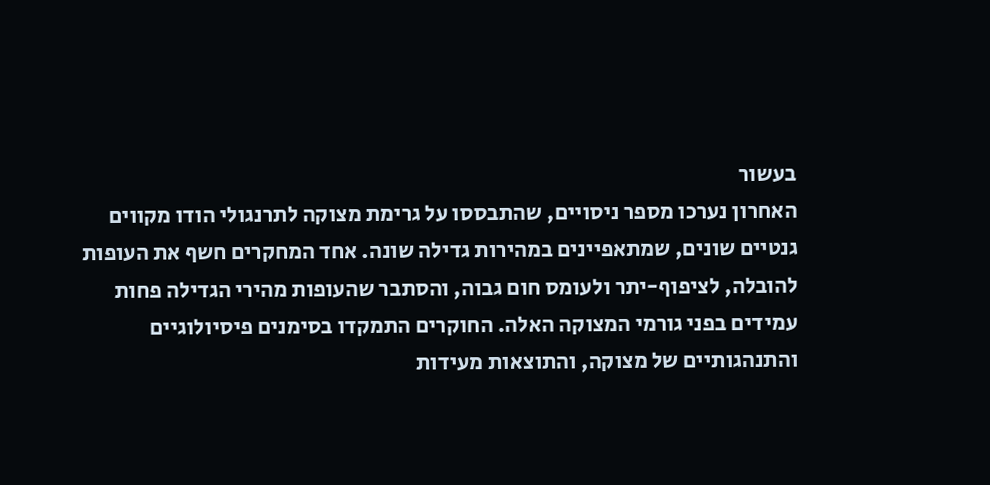בעשור
האחרון נערכו מספר ניסויים, שהתבססו על גרימת מצוקה לתרנגולי הודו מקווים
גנטיים שונים, שמתאפיינים במהירות גדילה שונה. אחד המחקרים חשף את העופות
להובלה, לציפוף-יתר ולעומס חום גבוה, והסתבר שהעופות מהירי הגדילה פחות
עמידים בפני גורמי המצוקה האלה. החוקרים התמקדו בסימנים פיסיולוגיים
והתנהגותיים של מצוקה, והתוצאות מעידות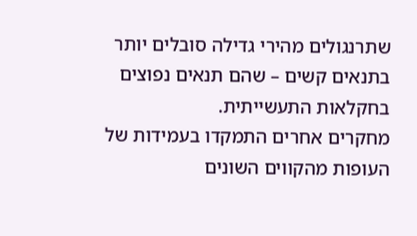שתרנגולים מהירי גדילה סובלים יותר
בתנאים קשים – שהם תנאים נפוצים בחקלאות התעשייתית.
מחקרים אחרים התמקדו בעמידות של העופות מהקווים השונים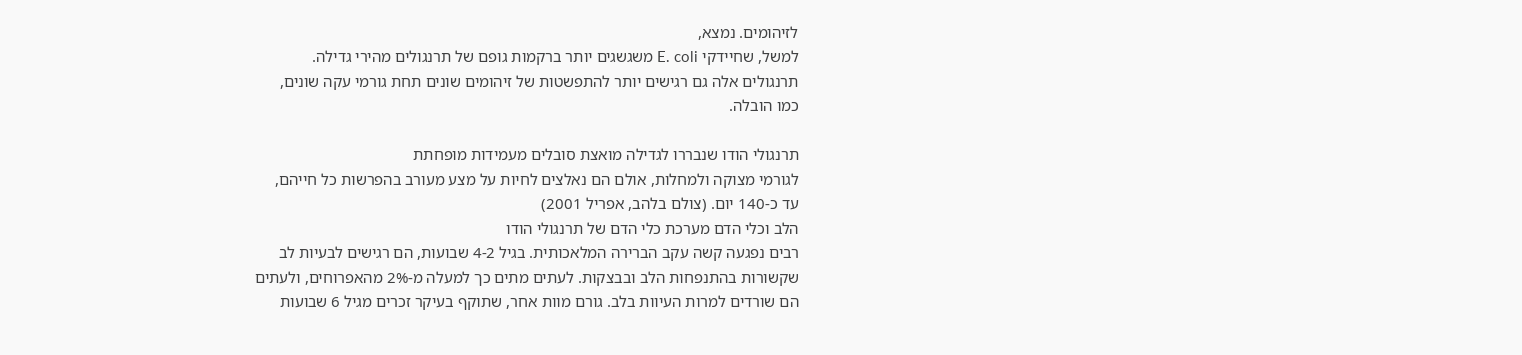לזיהומים. נמצא,
למשל, שחיידקי E. coli משגשגים יותר ברקמות גופם של תרנגולים מהירי גדילה.
תרנגולים אלה גם רגישים יותר להתפשטות של זיהומים שונים תחת גורמי עקה שונים,
כמו הובלה.

תרנגולי הודו שנבררו לגדילה מואצת סובלים מעמידות מופחתת
לגורמי מצוקה ולמחלות, אולם הם נאלצים לחיות על מצע מעורב בהפרשות כל חייהם,
עד כ-140 יום. (צולם בלהב, אפריל 2001)
הלב וכלי הדם מערכת כלי הדם של תרנגולי הודו
רבים נפגעה קשה עקב הברירה המלאכותית. בגיל 4-2 שבועות, הם רגישים לבעיות לב
שקשורות בהתנפחות הלב ובבצקות. לעתים מתים כך למעלה מ-2% מהאפרוחים, ולעתים
הם שורדים למרות העיוות בלב. גורם מוות אחר, שתוקף בעיקר זכרים מגיל 6 שבועות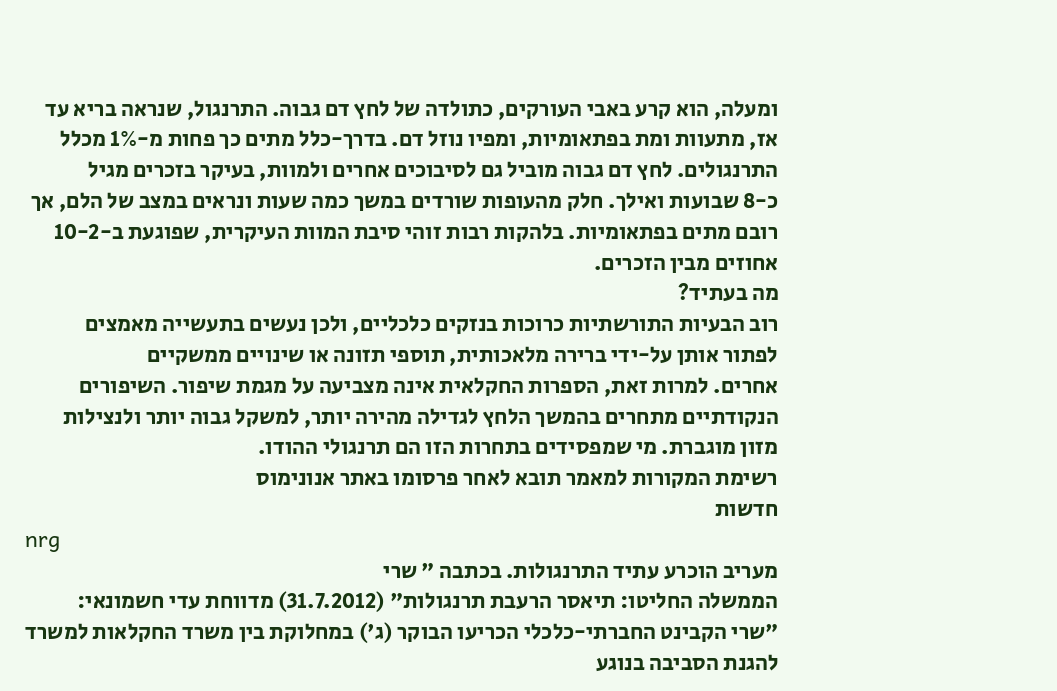ומעלה, הוא קרע באבי העורקים, כתולדה של לחץ דם גבוה. התרנגול, שנראה בריא עד
אז, מתעוות ומת בפתאומיות, ומפיו נוזל דם. בדרך-כלל מתים כך פחות מ-1% מכלל
התרנגולים. לחץ דם גבוה מוביל גם לסיבוכים אחרים ולמוות, בעיקר בזכרים מגיל
כ-8 שבועות ואילך. חלק מהעופות שורדים במשך כמה שעות ונראים במצב של הלם, אך
רובם מתים בפתאומיות. בלהקות רבות זוהי סיבת המוות העיקרית, שפוגעת ב-10-2
אחוזים מבין הזכרים.
מה בעתיד?
רוב הבעיות התורשתיות כרוכות בנזקים כלכליים, ולכן נעשים בתעשייה מאמצים
לפתור אותן על-ידי ברירה מלאכותית, תוספי תזונה או שינויים ממשקיים
אחרים. למרות זאת, הספרות החקלאית אינה מצביעה על מגמת שיפור. השיפורים
הנקודתיים מתחרים בהמשך הלחץ לגדילה מהירה יותר, למשקל גבוה יותר ולנצילות
מזון מוגברת. מי שמפסידים בתחרות הזו הם תרנגולי ההודו.
רשימת המקורות למאמר תובא לאחר פרסומו באתר אנונימוס
חדשות
nrg
מעריב הוכרע עתיד התרנגולות. בכתבה " שרי
הממשלה החליטו: תיאסר הרעבת תרנגולות" (31.7.2012) מדווחת עדי חשמונאי:
"שרי הקבינט החברתי-כלכלי הכריעו הבוקר (ג') במחלוקת בין משרד החקלאות למשרד
להגנת הסביבה בנוגע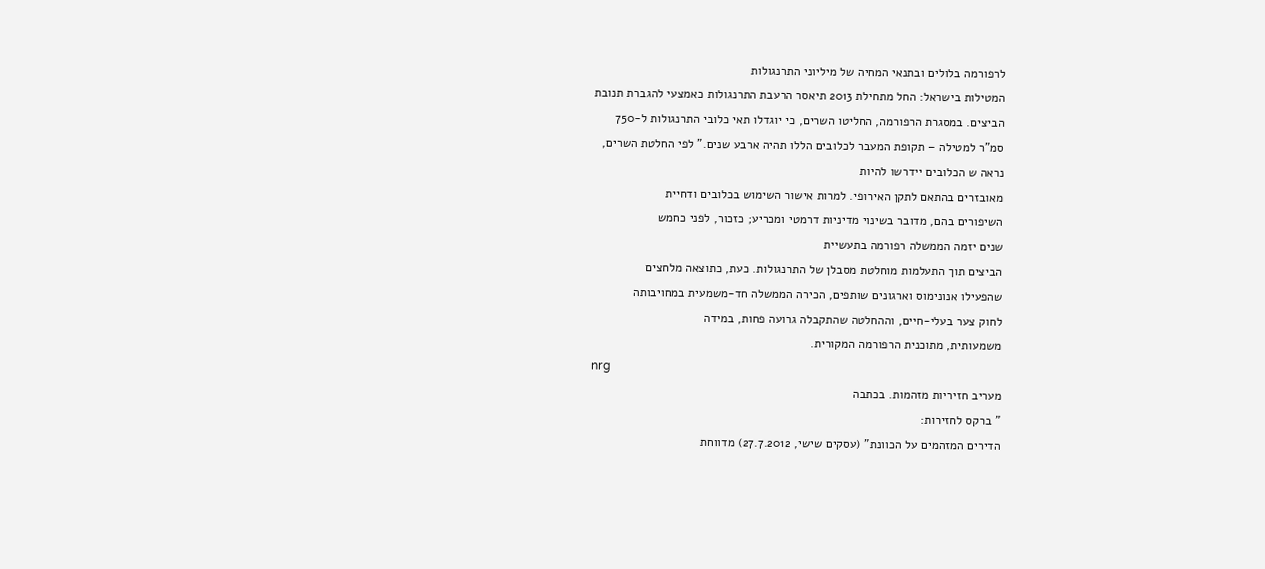לרפורמה בלולים ובתנאי המחיה של מיליוני התרנגולות
המטילות בישראל: החל מתחילת 2013 תיאסר הרעבת התרנגולות כאמצעי להגברת תנובת
הביצים. במסגרת הרפורמה, החליטו השרים, כי יוגדלו תאי כלובי התרנגולות ל-750
סמ"ר למטילה – תקופת המעבר לכלובים הללו תהיה ארבע שנים." לפי החלטת השרים,
נראה ש הכלובים יידרשו להיות
מאובזרים בהתאם לתקן האירופי. למרות אישור השימוש בכלובים ודחיית
השיפורים בהם, מדובר בשינוי מדיניות דרמטי ומכריע; כזכור, לפני כחמש
שנים יזמה הממשלה רפורמה בתעשיית
הביצים תוך התעלמות מוחלטת מסבלן של התרנגולות. כעת, כתוצאה מלחצים
שהפעילו אנונימוס וארגונים שותפים, הכירה הממשלה חד-משמעית במחויבותה
לחוק צער בעלי-חיים, וההחלטה שהתקבלה גרועה פחות, במידה
משמעותית, מתוכנית הרפורמה המקורית.
nrg
מעריב חזיריות מזהמות. בכתבה
" ברקס לחזירות:
הדירים המזהמים על הכוונת" (עסקים שישי, 27.7.2012) מדווחת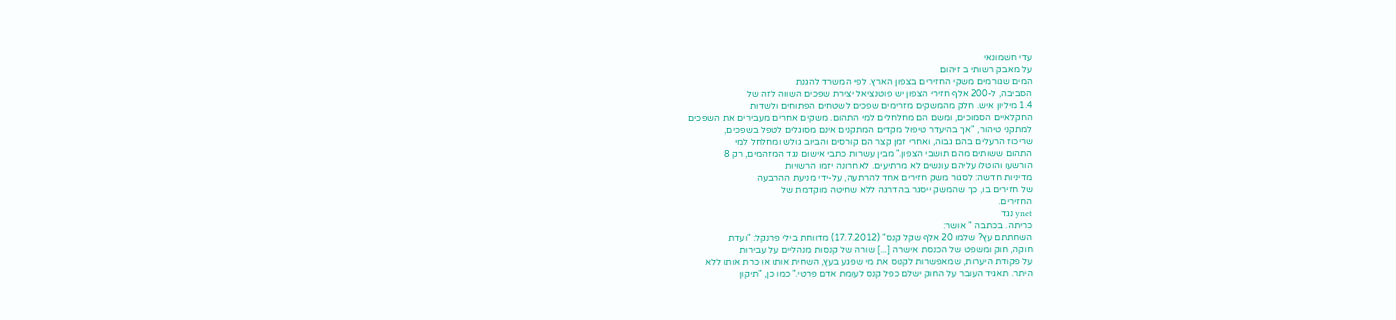עדי חשמונאי
על מאבק רשותי ב זיהום
המים שגורמים משקי החזירים בצפון הארץ. לפי המשרד להגנת
הסביבה, ל-200 אלף חזירי הצפון יש פוטנציאל יצירת שפכים השווה לזה של
1.4 מיליון איש. חלק מהמשקים מזרימים שפכים לשטחים הפתוחים ולשדות
החקלאיים הסמוכים, ומשם הם מחלחלים למי התהום. משקים אחרים מעבירים את השפכים
למתקני טיהור, "אך בהיעדר טיפול מקדים המתקנים אינם מסוגלים לטפל בשפכים,
שריכוז הרעלים בהם גבוה, ואחרי זמן קצר הם קורסים והביוב גולש ומחלחל למי
התהום ששותים מהם תושבי הצפון." מבין עשרות כתבי אישום נגד המזהמים, רק 8
הורשעו והוטלו עליהם עונשים לא מרתיעים. לאחרונה יזמו הרשויות
מדיניות חדשה: לסגור משק חזירים אחד להרתעה, על-ידי מניעת ההרבעה
של חזירים בו, כך שהמשק ייסגר בהדרגה ללא שחיטה מוקדמת של
החזירים.
ynet נגד
כריתה. בכתבה " אושר:
השחתתם עץ? שלמו 20 אלף שקל קנס" (17.7.2012) מדווחת בילי פרנקל: "ועדת
חוקה, חוק ומשפט של הכנסת אישרה [...] שורה של קנסות מִנהליים על עבירות
על פקודת היערות, שמאפשרות לקנוס את מי שפגע בעץ, השחית אותו או כרת אותו ללא
היתר. תאגיד העובר על החוק ישלם כפל קנס לעומת אדם פרטי." כמו כן, "תיקון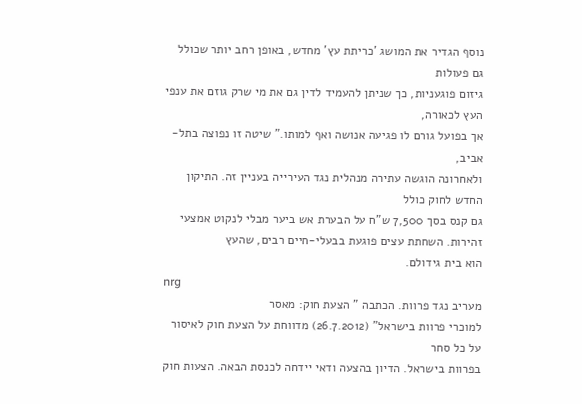נוסף הגדיר את המושג 'כריתת עץ' מחדש, באופן רחב יותר שכולל גם פעולות
גיזום פוגעניות, כך שניתן להעמיד לדין גם את מי שרק גוזם את ענפי העץ לכאורה,
אך בפועל גורם לו פגיעה אנושה ואף למותו." שיטה זו נפוצה בתל-אביב,
ולאחרונה הוגשה עתירה מנהלית נגד העירייה בעניין זה. התיקון החדש לחוק כולל
גם קנס בסך 7,500 ש"ח על הבערת אש ביער מבלי לנקוט אמצעי
זהירות. השחתת עצים פוגעת בבעלי-חיים רבים, שהעץ
הוא בית גידולם.
nrg
מעריב נגד פרוות. הכתבה " הצעת חוק: מאסר
למוכרי פרוות בישראל" (26.7.2012) מדווחת על הצעת חוק לאיסור על כל סחר
בפרוות בישראל. הדיון בהצעה ודאי יידחה לכנסת הבאה. הצעות חוק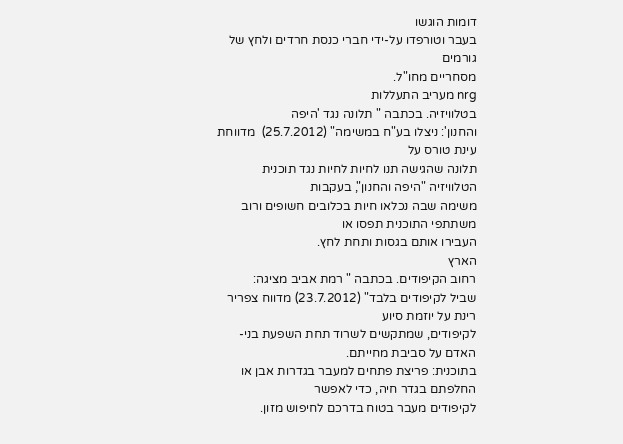דומות הוגשו
בעבר וטורפדו על-ידי חברי כנסת חרדים ולחץ של גורמים
מסחריים מחו"ל.
nrg מעריב התעללות
בטלוויזיה. בכתבה " תלונה נגד 'היפה
והחנון': ניצלו בע"ח במשימה" (25.7.2012)  מדווחת עינת טורס על
תלונה שהגישה תנו לחיות לחיות נגד תוכנית הטלוויזיה "היפה והחנון", בעקבות
משימה שבה נכלאו חיות בכלובים חשופים ורוב משתתפי התוכנית תפסו או
העבירו אותם בגסות ותחת לחץ.
הארץ
רחוב הקיפודים. בכתבה " רמת אביב מציגה:
שביל לקיפודים בלבד" (23.7.2012) מדווח צפריר רינת על יוזמת סיוע
לקיפודים, שמתקשים לשרוד תחת השפעת בני-האדם על סביבת מחייתם.
בתוכנית: פריצת פתחים למעבר בגדרות אבן או החלפתם בגדר חיה, כדי לאפשר
לקיפודים מעבר בטוח בדרכם לחיפוש מזון.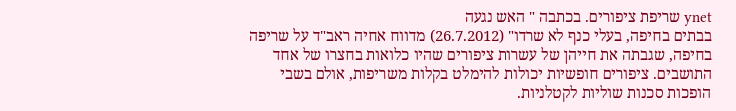ynet שריפת ציפורים. בכתבה " האש נגעה
בבתים בחיפה, בעלי כנף לא שרדו" (26.7.2012) מדווח אחיה ראב"ד על שריפה
בחיפה, שגבתה את חייהן של עשרות ציפורים שהיו כלואות בחצרו של אחד
התושבים. ציפורים חופשיות יכולות להימלט בקלות משריפות, אולם בשבי
הופכות סכנות שוליות לקטלניות.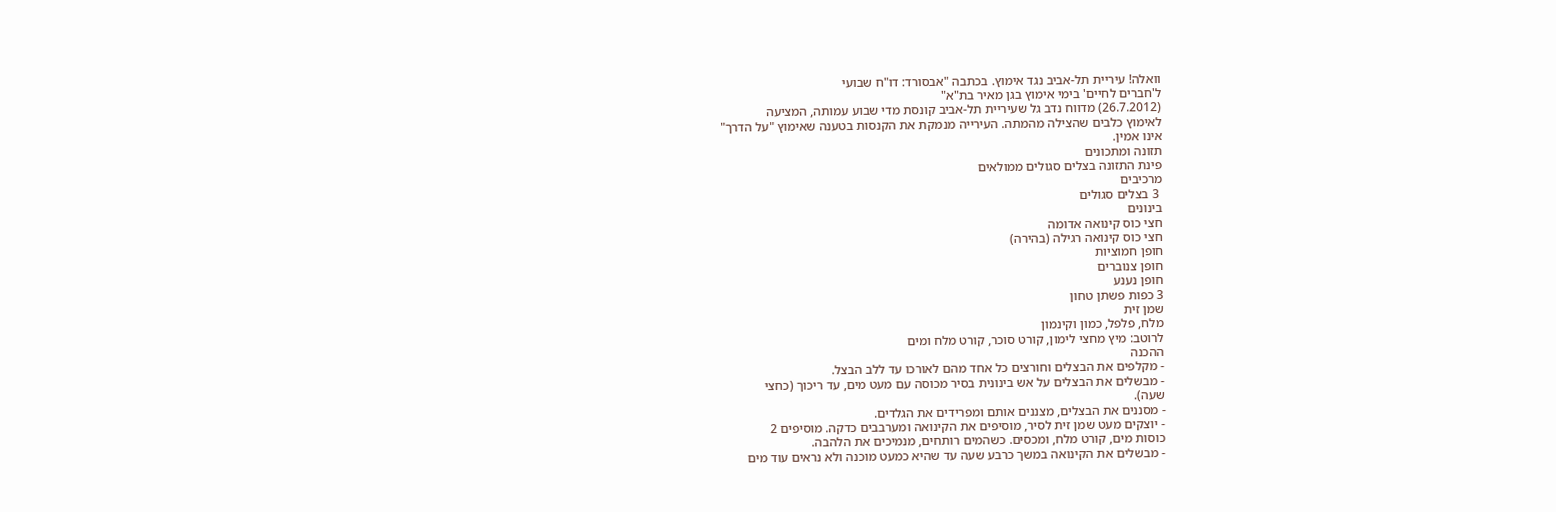וואלה! עיריית תל-אביב נגד אימוץ. בכתבה "אבסורד: דו"ח שבועי
ל'חברים לחיים' בימי אימוץ בגן מאיר בת"א"
(26.7.2012) מדווח נדב גל שעיריית תל-אביב קונסת מדי שבוע עמותה, המציעה
לאימוץ כלבים שהצילה מהמתה. העירייה מנמקת את הקנסות בטענה שאימוץ "על הדרך"
אינו אמין.
תזונה ומתכונים
פינת התזונה בצלים סגולים ממולאים
מרכיבים
 3 בצלים סגולים
בינונים
חצי כוס קינואה אדומה
חצי כוס קינואה רגילה (בהירה)
חופן חמוציות
חופן צנוברים
חופן נענע
3 כפות פשתן טחון
שמן זית
מלח, פלפל, כמון וקינמון
לרוטב: מיץ מחצי לימון, קורט סוכר, קורט מלח ומים
ההכנה
- מקלפים את הבצלים וחורצים כל אחד מהם לאורכו עד ללב הבצל.
- מבשלים את הבצלים על אש בינונית בסיר מכוסה עם מעט מים, עד ריכוך (כחצי
שעה).
- מסננים את הבצלים, מצננים אותם ומפרידים את הגלדים.
- יוצקים מעט שמן זית לסיר, מוסיפים את הקינואה ומערבבים כדקה. מוסיפים 2
כוסות מים, קורט מלח, ומכסים. כשהמים רותחים, מנמיכים את הלהבה.
- מבשלים את הקינואה במשך כרבע שעה עד שהיא כמעט מוכנה ולא נראים עוד מים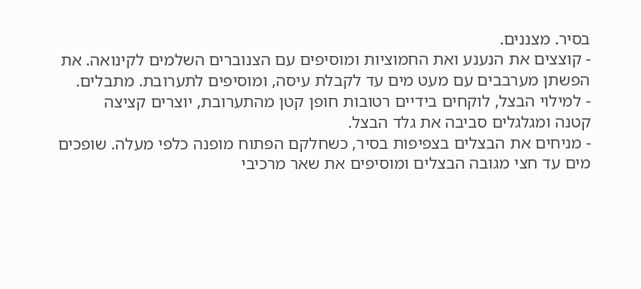בסיר. מצננים.
- קוצצים את הנענע ואת החמוציות ומוסיפים עם הצנוברים השלמים לקינואה. את
הפשתן מערבבים עם מעט מים עד לקבלת עיסה, ומוסיפים לתערובת. מתבלים.
- למילוי הבצל, לוקחים בידיים רטובות חופן קטן מהתערובת, יוצרים קציצה
קטנה ומגלגלים סביבה את גלד הבצל.
- מניחים את הבצלים בצפיפות בסיר, כשחלקם הפתוח מופנה כלפי מעלה. שופכים
מים עד חצי מגובה הבצלים ומוסיפים את שאר מרכיבי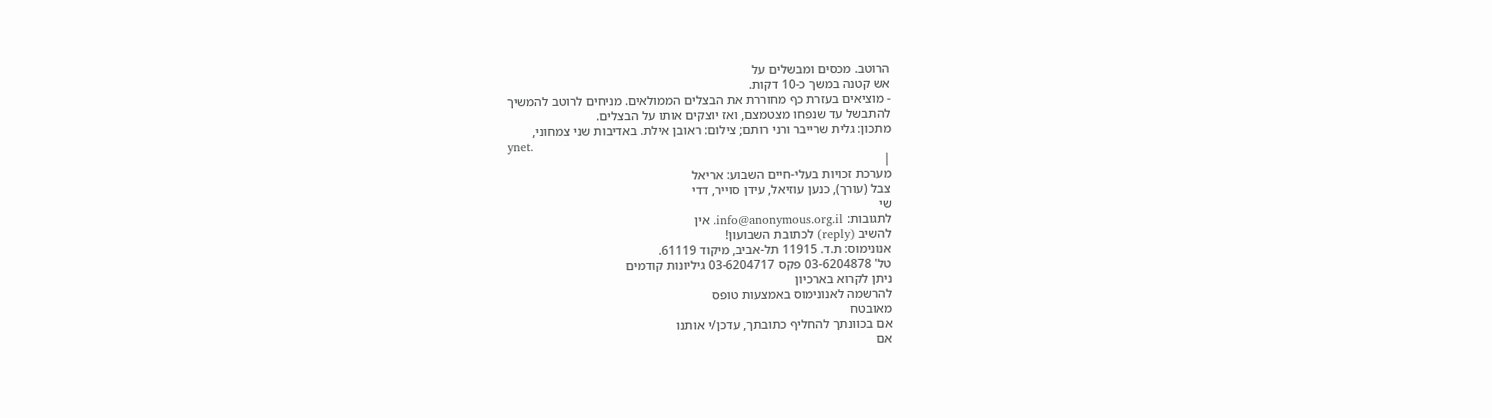הרוטב. מכסים ומבשלים על
אש קטנה במשך כ-10 דקות.
- מוציאים בעזרת כף מחוררת את הבצלים הממולאים. מניחים לרוטב להמשיך
להתבשל עד שנפחו מצטמצם, ואז יוצקים אותו על הבצלים.
מתכון: גלית שרייבר ורני רותם; צילום: ראובן אילת. באדיבות שני צמחוני,
ynet.
|
מערכת זכויות בעלי-חיים השבוע: אריאל
צבל (עורך), כנען עוזיאל, עידן סוייר, דדי
שי
לתגובות: info@anonymous.org.il. אין
להשיב (reply) לכתובת השבועון!
אנונימוס: ת.ד. 11915 תל-אביב, מיקוד 61119.
טל' 03-6204878 פקס 03-6204717 גיליונות קודמים
ניתן לקרוא בארכיון
להרשמה לאנונימוס באמצעות טופס
מאובטח
אם בכוונתך להחליף כתובתך, עדכן/י אותנו
אם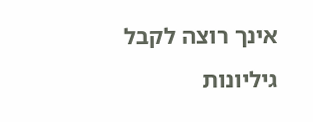אינך רוצה לקבל גיליונות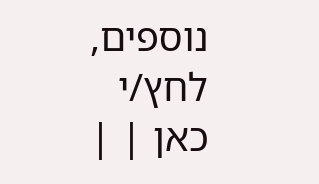נוספים, לחץ/י
כאן | |